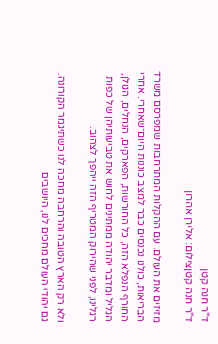ד"ר חנה קטן
ד"ר חנה קטןצילום: אלירן אהרון

מזיזים את העולם. עם ההקלות המתרחבות שמפרסם משרד הבריאות, כולנו נכנסים כבר למצב כוננות היום־שאחרי. אחרי החורף הנפלא הזה, כל החורשות, הפארקים, הנחלים, הגולן, הגליל ומדבר יהודה ממתינים לחוש את טביעותיהן של כפות רגלינו, לפני שהירוק המטריף הזה ייהפך לצהוב.

ולא רק הארץ הטובה והרחבה מחכה לנו כשתיגמר הקורונה. גם יהודי העולם מחכים לנו, היושבים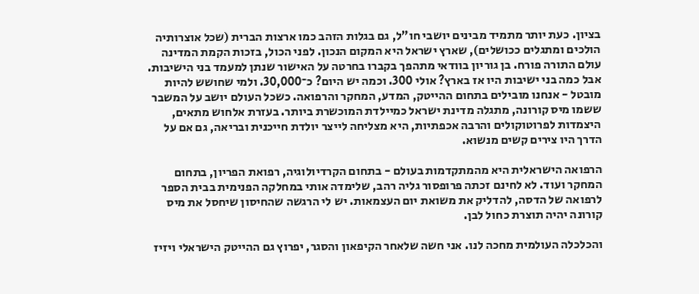בציון. כעת יותר מתמיד מבינים יושבי חו"ל, גם בגלות הזהב כמו ארצות הברית (שכל אוצרותיה הולכים ומתגלים ככושלים), שארץ ישראל היא המקום הנכון. לפני הכול, בזכות הקמת המדינה עולם התורה פורח. בן גוריון בוודאי מתהפך בקברו בחרטה על האישור שנתן למעמד בני הישיבות. אבל כמה בני ישיבות היו אז בארץ? אולי 300. וכמה יש היום? כ־30,000. ולמי שחושש להיות מובטל - אנחנו מובילים בתחום ההייטק, המדע, המחקר והרפואה. כשכל העולם יושב על המשבר ששמו מיס קורונה, מתגלה מדינת ישראל כמיילדת המוכשרת ביותר. בעזרת אלחוש מתאים, היצמדות לפרוטוקולים והרבה אכפתיות, היא מצליחה לייצר יולדת חייכנית ובריאה, גם אם על הדרך היו צירים קשים מנשוא.

הרפואה הישראלית היא מהמתקדמות בעולם - בתחום הקרדיולוגיה, רפואת הפריון, בתחום המחקר ועוד. לא לחינם זכתה פרופסור גליה רהב, שלימדה אותי במחלקה הפנימית בבית הספר לרפואה של הדסה, להדליק את משואת יום העצמאות. יש לי הרגשה שהחיסון שיחסל את מיס קורונה יהיה תוצרת כחול לבן.

והכלכלה העולמית מחכה לנו. אני חשה שלאחר הקיפאון והסגר, יפרוץ גם ההייטק הישראלי ויזיז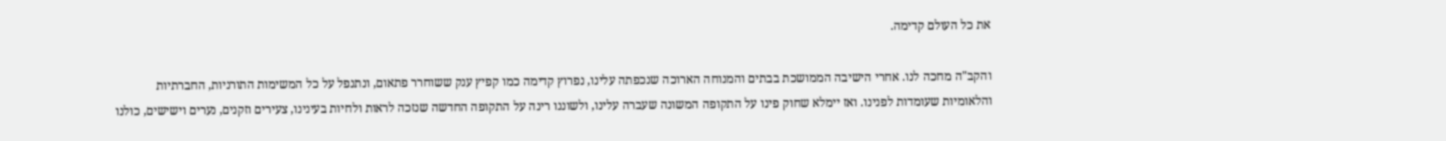את כל העולם קדימה.

והקב"ה מחכה לנו. אחרי הישיבה הממושכת בבתים והמנוחה הארוכה שנכפתה עלינו, נפרוץ קדימה כמו קפיץ ענק ששוחרר פתאום, ונתנפל על כל המשימות התורניות, החברתיות והלאומיות שעומדות לפנינו. ואז יימלא שחוק פינו על התקופה המשונה שעברה עלינו, ולשוננו רינה על התקופה החדשה שנזכה לראות ולחיות בעינינו, צעירים וזקנים, נערים וישישים, כולנו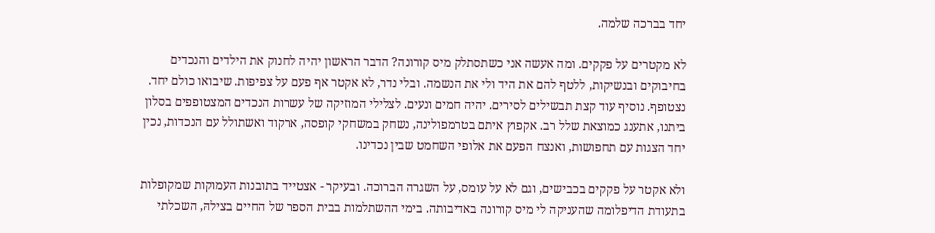יחד בברכה שלמה.

לא מקטרים על פקקים. ומה אעשה אני כשתסתלק מיס קורונה? הדבר הראשון יהיה לחנוק את הילדים והנכדים בחיבוקים ובנשיקות, ללטף להם את היד ולי את הנשמה. ובלי נדר, לא אקטר אף פעם על צפיפות. שיבואו כולם יחד. נצטופף. נוסיף עוד קצת תבשילים לסירים. יהיה חמים ונעים. לצלילי המוזיקה של עשרות הנכדים המצטופפים בסלון ביתנו, אתענג כמוצאת שלל רב. אקפוץ איתם בטרמפולינה, נשחק במשחקי קופסה, ארקוד ואשתולל עם הנכדות, נכין יחד הצגות עם תחפושות, ואנצח הפעם את אלופי השחמט שבין נכדינו.

ולא אקטר על פקקים בכבישים, וגם לא על עומס, על השגרה הברוכה. ובעיקר - אצטייד בתובנות העמוקות שמקופלות בתעודת הדיפלומה שהעניקה לי מיס קורונה באדיבותה. בימי ההשתלמות בבית הספר של החיים בצילהּ, השכלתי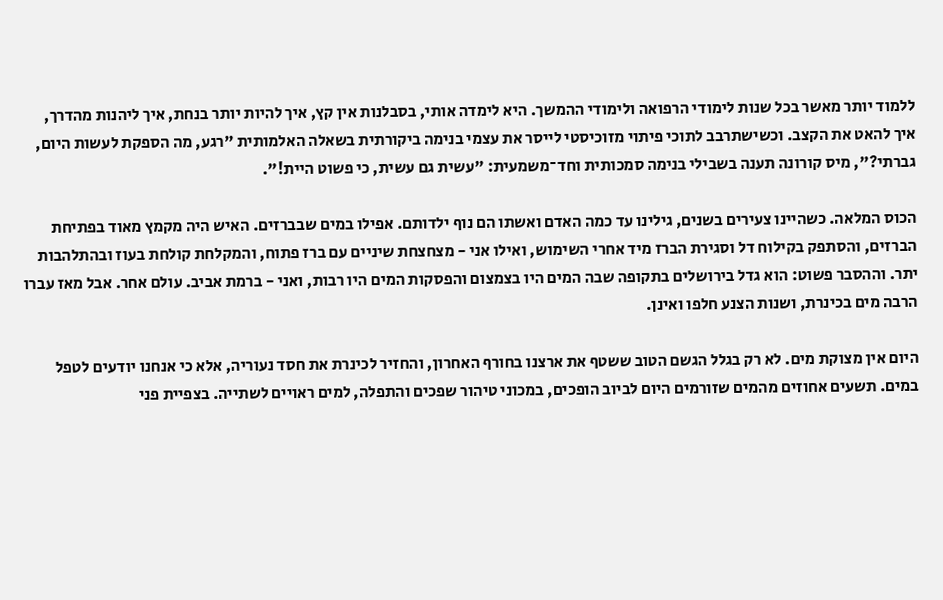ללמוד יותר מאשר בכל שנות לימודי הרפואה ולימודי ההמשך. היא לימדה אותי, בסבלנות אין קץ, איך להיות יותר בנחת, איך ליהנות מהדרך, איך להאט את הקצב. וכשישתרבב לתוכי פיתוי מזוכיסטי לייסר את עצמי בנימה ביקורתית בשאלה האלמותית "רגע, מה הספקת לעשות היום, גברתי?", מיס קורונה תענה בשבילי בנימה סמכותית וחד־משמעית: "עשית גם עשית, כי פשוט היית!".

הכוס המלאה. כשהיינו צעירים בשנים, גילינו עד כמה האדם ואשתו הם נוף ילדותם. אפילו במים שבברזים. האיש היה מקמץ מאוד בפתיחת הברזים, והסתפק בקילוח דל וסגירת הברז מיד אחרי השימוש, ואילו אני - מצחצחת שיניים עם ברז פתוח, והמקלחת קולחת בעוז ובהתלהבות יתר. וההסבר פשוט: הוא גדל בירושלים בתקופה שבה המים היו בצמצום והפסקות המים היו רבות, ואני - ברמת אביב. עולם אחר. אבל מאז עברו הרבה מים בכינרת, ושנות הצנע חלפו ואינן.

היום אין מצוקת מים. לא רק בגלל הגשם הטוב ששטף את ארצנו בחורף האחרון, והחזיר לכינרת את חסד נעוריה, אלא כי אנחנו יודעים לטפל במים. תשעים אחוזים מהמים שזורמים היום לביוב הופכים, במכוני טיהור שפכים והתפלה, למים ראויים לשתייה. בצפיית פני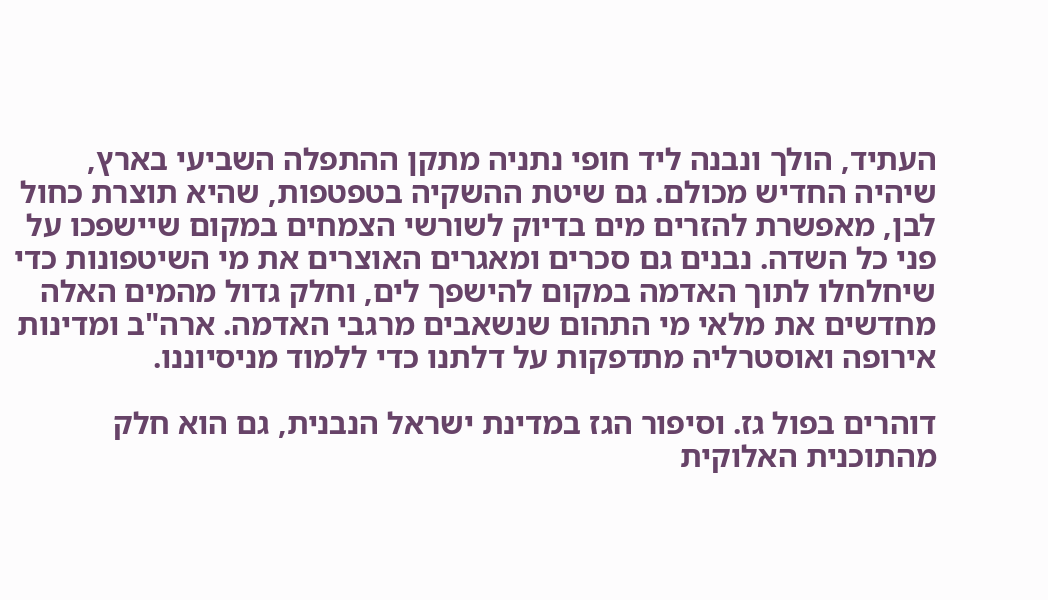העתיד, הולך ונבנה ליד חופי נתניה מתקן ההתפלה השביעי בארץ, שיהיה החדיש מכולם. גם שיטת ההשקיה בטפטפות, שהיא תוצרת כחול לבן, מאפשרת להזרים מים בדיוק לשורשי הצמחים במקום שיישפכו על פני כל השדה. נבנים גם סכרים ומאגרים האוצרים את מי השיטפונות כדי שיחלחלו לתוך האדמה במקום להישפך לים, וחלק גדול מהמים האלה מחדשים את מלאי מי התהום שנשאבים מרגבי האדמה. ארה"ב ומדינות אירופה ואוסטרליה מתדפקות על דלתנו כדי ללמוד מניסיוננו.

דוהרים בפול גז. וסיפור הגז במדינת ישראל הנבנית, גם הוא חלק מהתוכנית האלוקית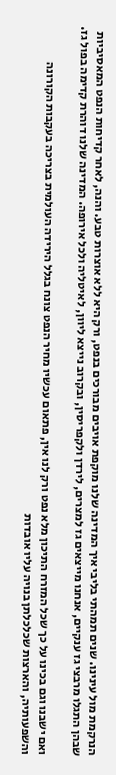הנרקמת מול עינינו. שנים תמהתי בליבי איך המדינה שלנו מוקפת אויבים מבורכים בנפט, ורק היא ללא אוצרות טבע. והנה, לאחר קדיחות הנפט המאסיביות שבהן התגלו מרבצי גז ענקיים, אנחנו מייצאים גז למצרים, לירדן ולקפריסין, ובקרוב נייצא ליוון, לאיטליה ולכל אירופה. המדינה שלנו דוהרת קדימה בפול גז.

ואם ישבנו וגם בכינו על כך שכל המזרח התיכון מלא נפט ורק לנו אין, פתאום עכשיו מחיר הנפט צונח בגלל הירידה העולמית בצריכה בעקבות הקורונה והשפעותיה, והארצות שכלכלתן בנויה עליו אובדות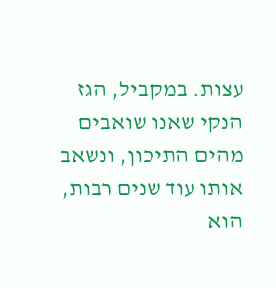עצות. במקביל, הגז הנקי שאנו שואבים מהים התיכון, ונשאב אותו עוד שנים רבות, הוא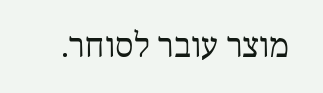מוצר עובר לסוחר.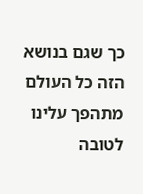כך שגם בנושא הזה כל העולם מתהפך עלינו לטובה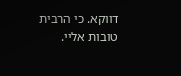דווקא. כי הרבית טובות אליי.